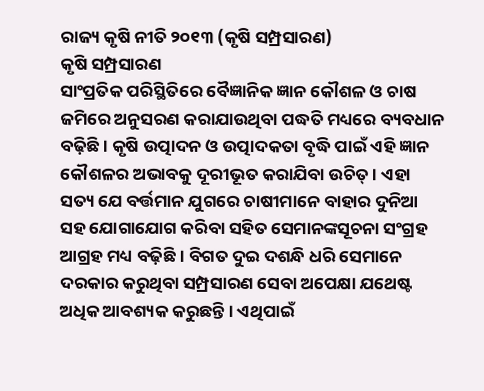ରାଜ୍ୟ କୃଷି ନୀତି ୨୦୧୩ (କୃଷି ସମ୍ପ୍ରସାରଣ)
କୃଷି ସମ୍ପ୍ରସାରଣ
ସାଂପ୍ରତିକ ପରିସ୍ଥିତିରେ ବୈଜ୍ଞାନିକ ଜ୍ଞାନ କୌଶଳ ଓ ଚାଷ ଜମିରେ ଅନୁସରଣ କରାଯାଉଥିବା ପଦ୍ଧତି ମଧ୍ୟରେ ବ୍ୟବଧାନ ବଢ଼ିଛି । କୃଷି ଉତ୍ପାଦନ ଓ ଉତ୍ପାଦକତା ବୃଦ୍ଧି ପାଇଁ ଏହି ଜ୍ଞାନ କୌଶଳର ଅଭାବକୁ ଦୂରୀଭୂତ କରାଯିବା ଉଚିତ୍ । ଏହା ସତ୍ୟ ଯେ ବର୍ତ୍ତମାନ ଯୁଗରେ ଚାଷୀମାନେ ବାହାର ଦୁନିଆ ସହ ଯୋଗାଯୋଗ କରିବା ସହିତ ସେମାନଙ୍କସୂଚନା ସଂଗ୍ରହ ଆଗ୍ରହ ମଧ୍ୟ ବଢ଼ିଛି । ବିଗତ ଦୁଇ ଦଶନ୍ଧି ଧରି ସେମାନେ ଦରକାର କରୁଥିବା ସମ୍ପ୍ରସାରଣ ସେବା ଅପେକ୍ଷା ଯଥେଷ୍ଟ ଅଧିକ ଆବଶ୍ୟକ କରୁଛନ୍ତି । ଏଥିପାଇଁ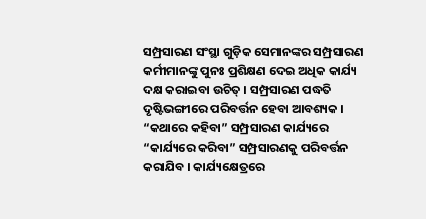ସମ୍ପ୍ରସାରଣ ସଂସ୍ଥା ଗୁଡ଼ିକ ସେମାନଙ୍କର ସମ୍ପ୍ରସାରଣ କର୍ମୀମାନଙ୍କୁ ପୁନଃ ପ୍ରଶିକ୍ଷଣ ଦେଇ ଅଧିକ କାର୍ଯ୍ୟ ଦକ୍ଷ କରାଇବା ଉଚିତ୍ । ସମ୍ପ୍ରସାରଣ ପଦ୍ଧତି ଦୃଷ୍ଟିଭଙ୍ଗୀରେ ପରିବର୍ତ୍ତନ ହେବା ଆବଶ୍ୟକ । “କଥାରେ କହିବା” ସମ୍ପ୍ରସାରଣ କାର୍ଯ୍ୟରେ “କାର୍ଯ୍ୟରେ କରିବା” ସମ୍ପ୍ରସାରଣକୁ ପରିବର୍ତ୍ତନ କରାଯିବ । କାର୍ଯ୍ୟକ୍ଷେତ୍ରରେ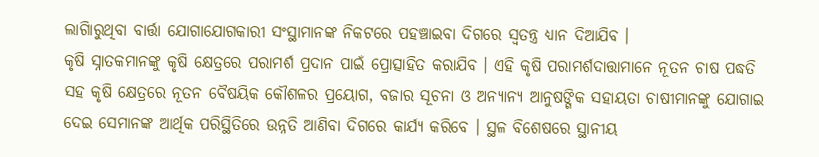ଲାଗିାରୁଥିବା ବାର୍ତ୍ତା ଯୋଗାଯୋଗକାରୀ ସଂସ୍ଥାମାନଙ୍କ ନିକଟରେ ପହଞ୍ଚାଇବା ଦିଗରେ ସ୍ୱତନ୍ତ୍ର ଧ୍ୟାନ ଦିଆଯିବ ।
କୃଷି ସ୍ନାତକମାନଙ୍କୁ କୃଷି କ୍ଷେତ୍ରରେ ପରାମର୍ଶ ପ୍ରଦାନ ପାଇଁ ପ୍ରୋତ୍ସାହିତ କରାଯିବ । ଏହି କୃଷି ପରାମର୍ଶଦାତ୍ତାମାନେ ନୂତନ ଚାଷ ପଦ୍ଧତି ସହ କୃଷି କ୍ଷେତ୍ରରେ ନୂତନ ବୈଷୟିକ କୌଶଳର ପ୍ରୟୋଗ, ବଜାର ସୂଚନା ଓ ଅନ୍ୟାନ୍ୟ ଆନୁଷଙ୍ଗିକ ସହାୟତା ଚାଷୀମାନଙ୍କୁ ଯୋଗାଇ ଦେଇ ସେମାନଙ୍କ ଆର୍ଥିକ ପରିସ୍ଥିତିରେ ଉନ୍ନତି ଆଣିବା ଦିଗରେ କାର୍ଯ୍ୟ କରିବେ । ସ୍ଥଳ ବିଶେଷରେ ସ୍ଥାନୀୟ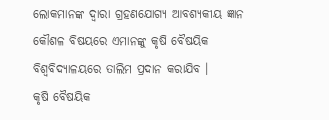ଲୋକମାନଙ୍କ ଦ୍ୱାରା ଗ୍ରହଣଯୋଗ୍ୟ ଆବଶ୍ୟକୀୟ ଜ୍ଞାନ କୌଶଳ ବିଷୟରେ ଏମାନଙ୍କୁ କୃଷି ବୈଷୟିକ ବିଶ୍ୱବିଦ୍ୟାଳୟରେ ତାଲିମ ପ୍ରଦାନ କରାଯିବ ।
କୃଷି ବୈଷୟିକ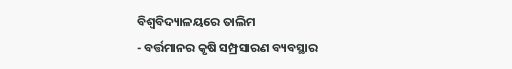ବିଶ୍ୱବିଦ୍ୟାଳୟରେ ତାଲିମ
- ବର୍ତ୍ତମାନର କୃଷି ସମ୍ପ୍ରସାରଣ ବ୍ୟବସ୍ଥାର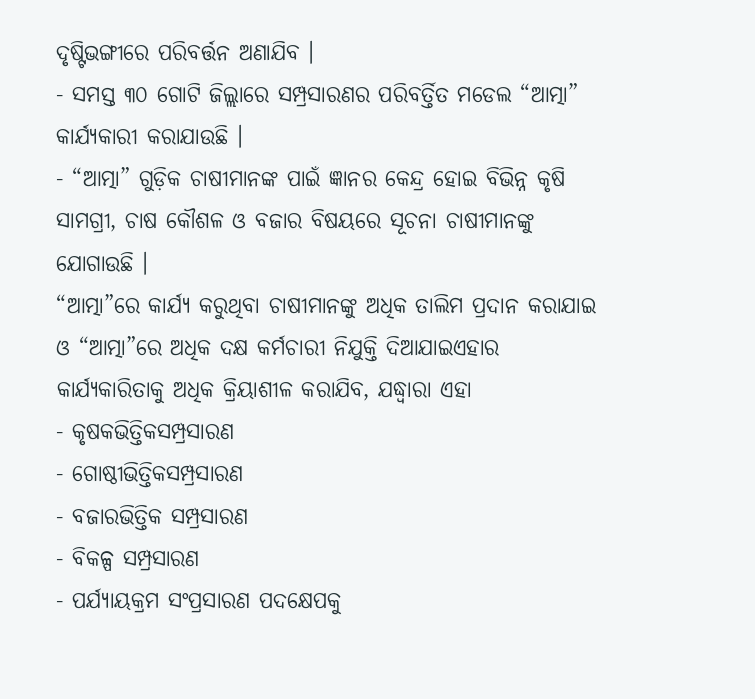ଦୃଷ୍ଟିଭଙ୍ଗୀରେ ପରିବର୍ତ୍ତନ ଅଣାଯିବ ।
- ସମସ୍ତ ୩୦ ଗୋଟି ଜିଲ୍ଲାରେ ସମ୍ପ୍ରସାରଣର ପରିବର୍ତ୍ତିତ ମଡେଲ “ଆତ୍ମା” କାର୍ଯ୍ୟକାରୀ କରାଯାଉଛି ।
- “ଆତ୍ମା” ଗୁଡ଼ିକ ଚାଷୀମାନଙ୍କ ପାଇଁ ଜ୍ଞାନର କେନ୍ଦ୍ର ହୋଇ ବିଭିନ୍ନ କୃଷି ସାମଗ୍ରୀ, ଚାଷ କୌଶଳ ଓ ବଜାର ବିଷୟରେ ସୂଚନା ଚାଷୀମାନଙ୍କୁ ଯୋଗାଉଛି ।
“ଆତ୍ମା”ରେ କାର୍ଯ୍ୟ କରୁଥିବା ଚାଷୀମାନଙ୍କୁ ଅଧିକ ତାଲିମ ପ୍ରଦାନ କରାଯାଇ ଓ “ଆତ୍ମା”ରେ ଅଧିକ ଦକ୍ଷ କର୍ମଚାରୀ ନିଯୁକ୍ତି ଦିଆଯାଇଏହାର କାର୍ଯ୍ୟକାରିତାକୁ ଅଧିକ କ୍ରିୟାଶୀଳ କରାଯିବ, ଯଦ୍ଧ୍ୱାରା ଏହା
- କୃଷକଭିତ୍ତିକସମ୍ପ୍ରସାରଣ
- ଗୋଷ୍ଠୀଭିତ୍ତିକସମ୍ପ୍ରସାରଣ
- ବଜାରଭିତ୍ତିକ ସମ୍ପ୍ରସାରଣ
- ବିକଳ୍ପ ସମ୍ପ୍ରସାରଣ
- ପର୍ଯ୍ୟାୟକ୍ରମ ସଂପ୍ରସାରଣ ପଦକ୍ଷେପକୁ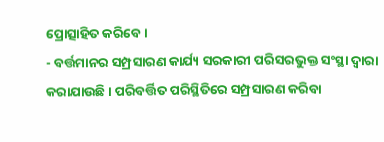ପ୍ରୋତ୍ସାହିତ କରିବେ ।
- ବର୍ତ୍ତମାନର ସମ୍ପ୍ରସାରଣ କାର୍ଯ୍ୟ ସରକାରୀ ପରିସରଭୁକ୍ତ ସଂସ୍ଥା ଦ୍ୱାରା କରାଯାଉଛି । ପରିବର୍ତ୍ତିତ ପରିସ୍ଥିତିରେ ସମ୍ପ୍ରସାରଣ କରିବା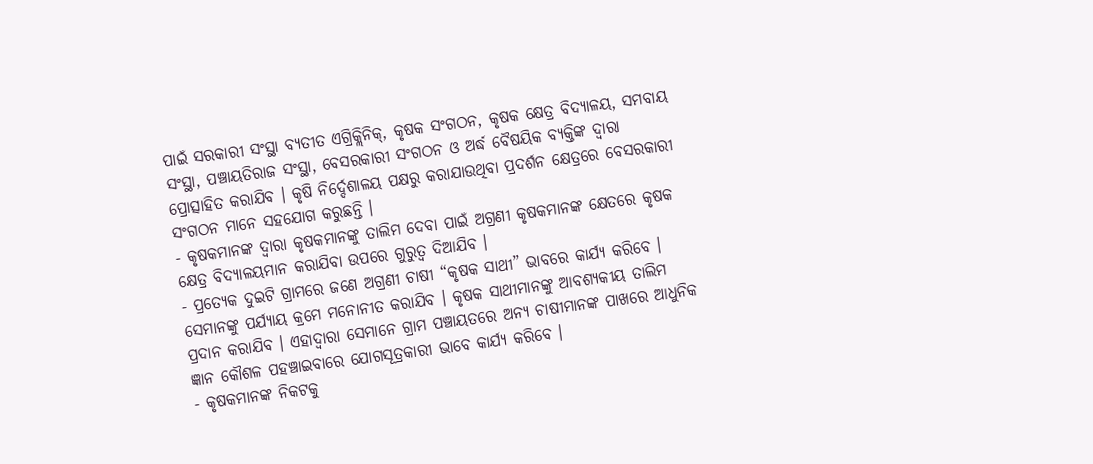ପାଇଁ ସରକାରୀ ସଂସ୍ଥା ବ୍ୟତୀତ ଏଗ୍ରିକ୍ଲିନିକ୍, କୃଷକ ସଂଗଠନ, କୃଷକ କ୍ଷେତ୍ର ବିଦ୍ୟାଳୟ, ସମବାୟ ସଂସ୍ଥା, ପଞ୍ଚାୟତିରାଜ ସଂସ୍ଥା, ବେସରକାରୀ ସଂଗଠନ ଓ ଅର୍ଦ୍ଧ ବୈଷୟିକ ବ୍ୟକ୍ତିଙ୍କ ଦ୍ୱାରା ପ୍ରୋତ୍ସାହିତ କରାଯିବ । କୃଷି ନିର୍ଦ୍ଦେଶାଳୟ ପକ୍ଷରୁ କରାଯାଉଥିବା ପ୍ରଦର୍ଶନ କ୍ଷେତ୍ରରେ ବେସରକାରୀ ସଂଗଠନ ମାନେ ସହଯୋଗ କରୁଛନ୍ତି ।
- କୃଷକମାନଙ୍କ ଦ୍ୱାରା କୃଷକମାନଙ୍କୁ ତାଲିମ ଦେବା ପାଇଁ ଅଗ୍ରଣୀ କୃଷକମାନଙ୍କ କ୍ଷେତରେ କୃଷକ କ୍ଷେତ୍ର ବିଦ୍ୟାଳୟମାନ କରାଯିବା ଉପରେ ଗୁରୁତ୍ୱ ଦିଆଯିବ ।
- ପ୍ରତ୍ୟେକ ଦୁଇଟି ଗ୍ରାମରେ ଜଣେ ଅଗ୍ରଣୀ ଚାଷୀ “କୃଷକ ସାଥୀ” ଭାବରେ କାର୍ଯ୍ୟ କରିବେ । ସେମାନଙ୍କୁ ପର୍ଯ୍ୟାୟ କ୍ରମେ ମନୋନୀତ କରାଯିବ । କୃଷକ ସାଥୀମାନଙ୍କୁ ଆବଶ୍ୟକୀୟ ତାଲିମ ପ୍ରଦାନ କରାଯିବ । ଏହାଦ୍ୱାରା ସେମାନେ ଗ୍ରାମ ପଞ୍ଚାୟତରେ ଅନ୍ୟ ଚାଷୀମାନଙ୍କ ପାଖରେ ଆଧୁନିକ ଜ୍ଞାନ କୌଶଳ ପହଞ୍ଚାଇବାରେ ଯୋଗସୂତ୍ରକାରୀ ଭାବେ କାର୍ଯ୍ୟ କରିବେ ।
- କୃଷକମାନଙ୍କ ନିକଟକୁ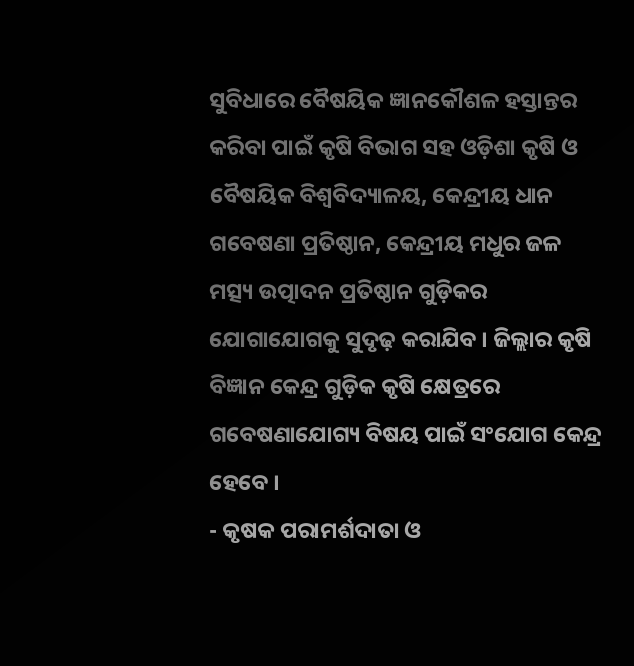ସୁବିଧାରେ ବୈଷୟିକ ଜ୍ଞାନକୌଶଳ ହସ୍ତାନ୍ତର କରିବା ପାଇଁ କୃଷି ବିଭାଗ ସହ ଓଡ଼ିଶା କୃଷି ଓ ବୈଷୟିକ ବିଶ୍ୱବିଦ୍ୟାଳୟ, କେନ୍ଦ୍ରୀୟ ଧାନ ଗବେଷଣା ପ୍ରତିଷ୍ଠାନ, କେନ୍ଦ୍ରୀୟ ମଧୁର ଜଳ ମତ୍ସ୍ୟ ଉତ୍ପାଦନ ପ୍ରତିଷ୍ଠାନ ଗୁଡ଼ିକର ଯୋଗାଯୋଗକୁ ସୁଦୃଢ଼ କରାଯିବ । ଜିଲ୍ଲାର କୃଷି ବିଜ୍ଞାନ କେନ୍ଦ୍ର ଗୁଡ଼ିକ କୃଷି କ୍ଷେତ୍ରରେ ଗବେଷଣାଯୋଗ୍ୟ ବିଷୟ ପାଇଁ ସଂଯୋଗ କେନ୍ଦ୍ର ହେବେ ।
- କୃଷକ ପରାମର୍ଶଦାତା ଓ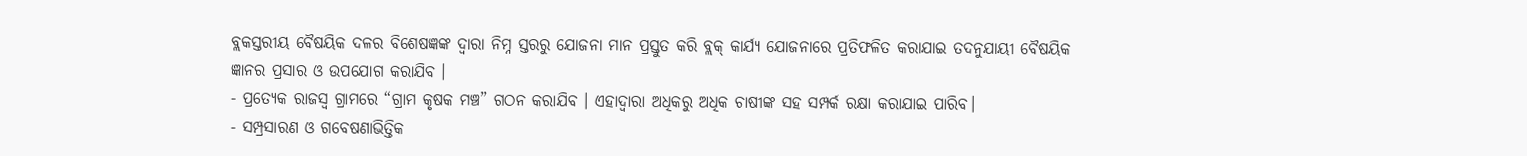ବ୍ଲକସ୍ତରୀୟ ବୈଷୟିକ ଦଳର ବିଶେଷଜ୍ଞଙ୍କ ଦ୍ୱାରା ନିମ୍ନ ସ୍ତରରୁ ଯୋଜନା ମାନ ପ୍ରସ୍ତୁତ କରି ବ୍ଲକ୍ କାର୍ଯ୍ୟ ଯୋଜନାରେ ପ୍ରତିଫଳିତ କରାଯାଇ ତଦନୁଯାୟୀ ବୈଷୟିକ ଜ୍ଞାନର ପ୍ରସାର ଓ ଉପଯୋଗ କରାଯିବ ।
- ପ୍ରତ୍ୟେକ ରାଜସ୍ୱ ଗ୍ରାମରେ “ଗ୍ରାମ କୃଷକ ମଞ୍ଚ” ଗଠନ କରାଯିବ । ଏହାଦ୍ୱାରା ଅଧିକରୁ ଅଧିକ ଚାଷୀଙ୍କ ସହ ସମ୍ପର୍କ ରକ୍ଷା କରାଯାଇ ପାରିବ।
- ସମ୍ପ୍ରସାରଣ ଓ ଗବେଷଣାଭିତ୍ତିକ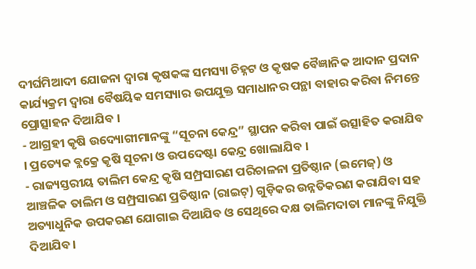ଦୀର୍ଘମିଆଦୀ ଯୋଜନା ଦ୍ୱାରା କୃଷକଙ୍କ ସମସ୍ୟା ଚିହ୍ନଟ ଓ କୃଷକ ବୈଜ୍ଞାନିକ ଆଦାନ ପ୍ରଦାନ କାର୍ଯ୍ୟକ୍ରମ ଦ୍ୱାରା ବୈଷୟିକ ସମସ୍ୟାର ଉପଯୁକ୍ତ ସମାଧାନର ପନ୍ଥା ବାହାର କରିବା ନିମନ୍ତେ ପ୍ରୋତ୍ସାହନ ଦିଆଯିବ ।
- ଆଗ୍ରହୀ କୃଷି ଉଦ୍ୟୋଗୀମାନଙ୍କୁ “ସୂଚନା କେନ୍ଦ୍ର” ସ୍ଥାପନ କରିବା ପାଇଁ ଉତ୍ସାହିତ କରାଯିବ । ପ୍ରତ୍ୟେକ ବ୍ଲକ୍ରେ କୃଷି ସୂଚନା ଓ ଉପଦେଷ୍ଟା କେନ୍ଦ୍ର ଖୋଲାଯିବ ।
- ରାଜ୍ୟସ୍ତରୀୟ ତାଲିମ କେନ୍ଦ୍ର କୃଷି ସମ୍ପ୍ରସାରଣ ପରିଚାଳନା ପ୍ରତିଷ୍ଠାନ (ଇମେଜ୍) ଓ ଆଞ୍ଚଳିକ ତାଲିମ ଓ ସମ୍ପ୍ରସାରଣ ପ୍ରତିଷ୍ଠାନ (ରାଇଟ୍) ଗୁଡ଼ିକର ଉନ୍ନତିକରଣ କରାଯିବା ସହ ଅତ୍ୟାଧୁନିକ ଉପକରଣ ଯୋଗାଇ ଦିଆଯିବ ଓ ସେଥିରେ ଦକ୍ଷ ତାଲିମଦାତା ମାନଙ୍କୁ ନିଯୁକ୍ତି ଦିଆଯିବ।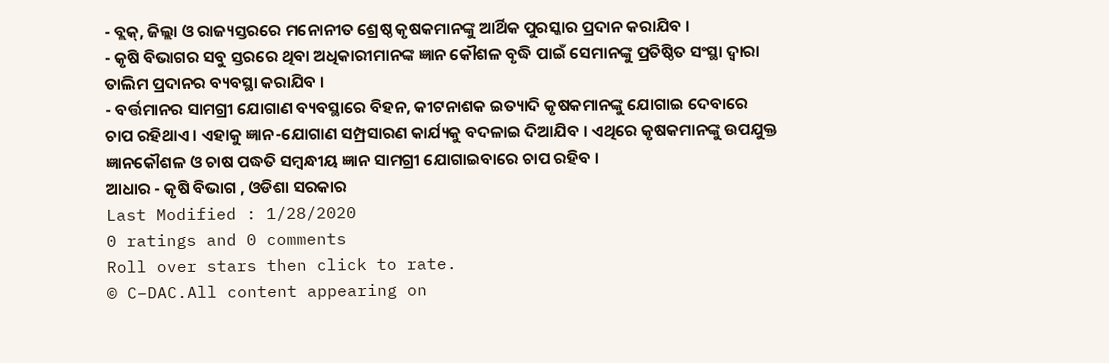- ବ୍ଲକ୍, ଜିଲ୍ଲା ଓ ରାଜ୍ୟସ୍ତରରେ ମନୋନୀତ ଶ୍ରେଷ୍ଠ କୃଷକମାନଙ୍କୁ ଆର୍ଥିକ ପୁରସ୍କାର ପ୍ରଦାନ କରାଯିବ ।
- କୃଷି ବିଭାଗର ସବୁ ସ୍ତରରେ ଥିବା ଅଧିକାରୀମାନଙ୍କ ଜ୍ଞାନ କୌଶଳ ବୃଦ୍ଧି ପାଇଁ ସେମାନଙ୍କୁ ପ୍ରତିଷ୍ଠିତ ସଂସ୍ଥା ଦ୍ୱାରା ତାଲିମ ପ୍ରଦାନର ବ୍ୟବସ୍ଥା କରାଯିବ ।
- ବର୍ତ୍ତମାନର ସାମଗ୍ରୀ ଯୋଗାଣ ବ୍ୟବସ୍ଥାରେ ବିହନ, କୀଟନାଶକ ଇତ୍ୟାଦି କୃଷକମାନଙ୍କୁ ଯୋଗାଇ ଦେବାରେ ଚାପ ରହିଥାଏ । ଏହାକୁ ଜ୍ଞାନ-ଯୋଗାଣ ସମ୍ପ୍ରସାରଣ କାର୍ଯ୍ୟକୁ ବଦଳାଇ ଦିଆଯିବ । ଏଥିରେ କୃଷକମାନଙ୍କୁ ଉପଯୁକ୍ତ ଜ୍ଞାନକୌଶଳ ଓ ଚାଷ ପଦ୍ଧତି ସମ୍ବନ୍ଧୀୟ ଜ୍ଞାନ ସାମଗ୍ରୀ ଯୋଗାଇବାରେ ଚାପ ରହିବ ।
ଆଧାର - କୃଷି ବିଭାଗ , ଓଡିଶା ସରକାର
Last Modified : 1/28/2020
0 ratings and 0 comments
Roll over stars then click to rate.
© C–DAC.All content appearing on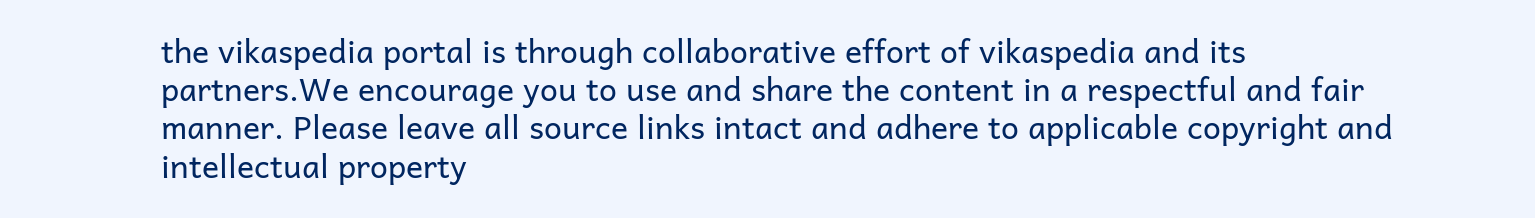the vikaspedia portal is through collaborative effort of vikaspedia and its partners.We encourage you to use and share the content in a respectful and fair manner. Please leave all source links intact and adhere to applicable copyright and intellectual property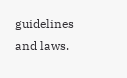guidelines and laws.